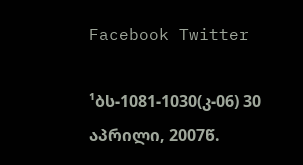Facebook Twitter

¹ბს-1081-1030(კ-06) 30 აპრილი, 2007წ.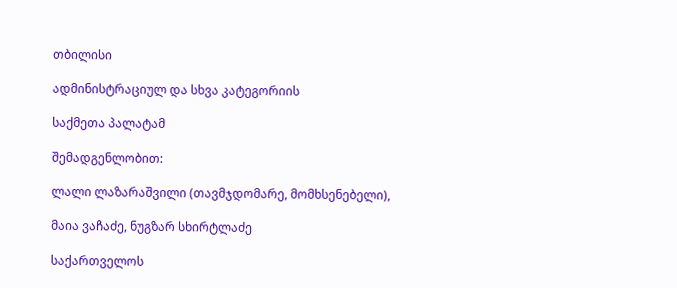თბილისი

ადმინისტრაციულ და სხვა კატეგორიის

საქმეთა პალატამ

შემადგენლობით:

ლალი ლაზარაშვილი (თავმჯდომარე, მომხსენებელი),

მაია ვაჩაძე, ნუგზარ სხირტლაძე

საქართველოს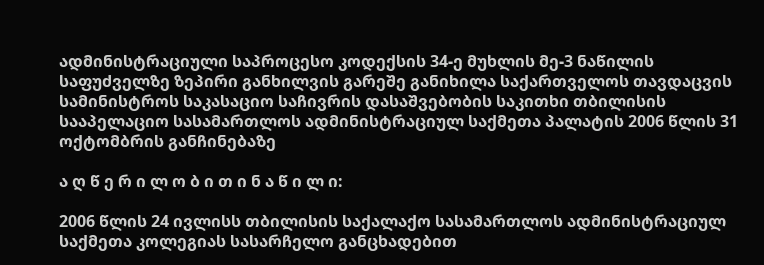ადმინისტრაციული საპროცესო კოდექსის 34-ე მუხლის მე-3 ნაწილის საფუძველზე ზეპირი განხილვის გარეშე განიხილა საქართველოს თავდაცვის სამინისტროს საკასაციო საჩივრის დასაშვებობის საკითხი თბილისის სააპელაციო სასამართლოს ადმინისტრაციულ საქმეთა პალატის 2006 წლის 31 ოქტომბრის განჩინებაზე

ა ღ წ ე რ ი ლ ო ბ ი თ ი ნ ა წ ი ლ ი:

2006 წლის 24 ივლისს თბილისის საქალაქო სასამართლოს ადმინისტრაციულ საქმეთა კოლეგიას სასარჩელო განცხადებით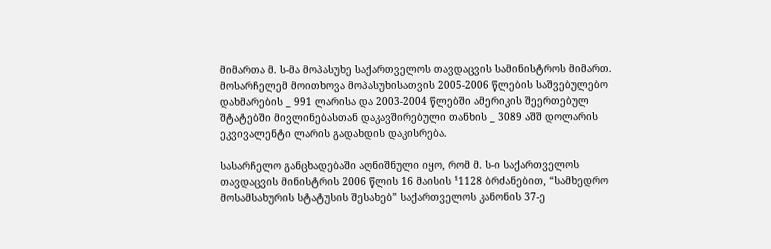მიმართა მ. ს-მა მოპასუხე საქართველოს თავდაცვის სამინისტროს მიმართ. მოსარჩელემ მოითხოვა მოპასუხისათვის 2005-2006 წლების საშვებულებო დახმარების _ 991 ლარისა და 2003-2004 წლებში ამერიკის შეერთებულ შტატებში მივლინებასთან დაკავშირებული თანხის _ 3089 აშშ დოლარის ეკვივალენტი ლარის გადახდის დაკისრება.

სასარჩელო განცხადებაში აღნიშნული იყო, რომ მ. ს-ი საქართველოს თავდაცვის მინისტრის 2006 წლის 16 მაისის ¹1128 ბრძანებით, “სამხედრო მოსამსახურის სტატუსის შესახებ” საქართველოს კანონის 37-ე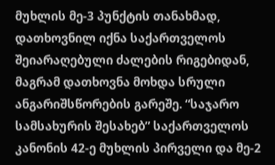მუხლის მე-3 პუნქტის თანახმად, დათხოვნილ იქნა საქართველოს შეიარაღებული ძალების რიგებიდან, მაგრამ დათხოვნა მოხდა სრული ანგარიშსწორების გარეშე. “საჯარო სამსახურის შესახებ” საქართველოს კანონის 42-ე მუხლის პირველი და მე-2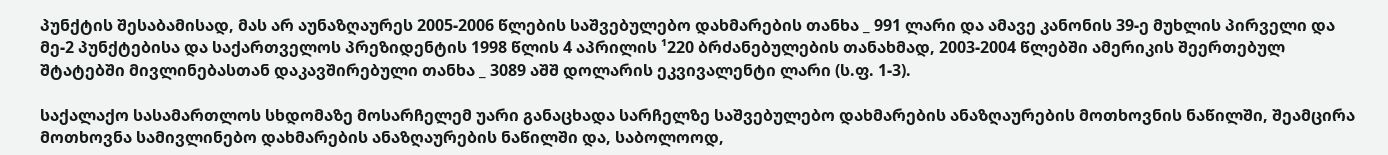პუნქტის შესაბამისად, მას არ აუნაზღაურეს 2005-2006 წლების საშვებულებო დახმარების თანხა _ 991 ლარი და ამავე კანონის 39-ე მუხლის პირველი და მე-2 პუნქტებისა და საქართველოს პრეზიდენტის 1998 წლის 4 აპრილის ¹220 ბრძანებულების თანახმად, 2003-2004 წლებში ამერიკის შეერთებულ შტატებში მივლინებასთან დაკავშირებული თანხა _ 3089 აშშ დოლარის ეკვივალენტი ლარი (ს.ფ. 1-3).

საქალაქო სასამართლოს სხდომაზე მოსარჩელემ უარი განაცხადა სარჩელზე საშვებულებო დახმარების ანაზღაურების მოთხოვნის ნაწილში, შეამცირა მოთხოვნა სამივლინებო დახმარების ანაზღაურების ნაწილში და, საბოლოოდ,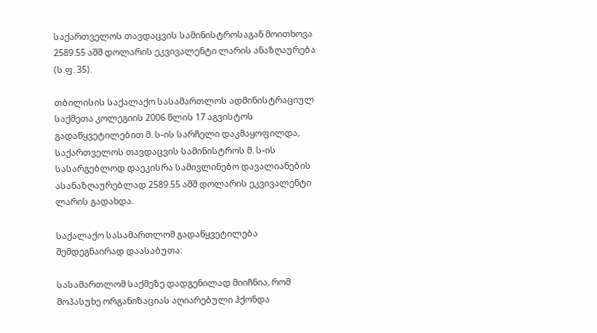საქართველოს თავდაცვის სამინისტროსაგან მოითხოვა 2589.55 აშშ დოლარის ეკვივალენტი ლარის ანაზღაურება (ს.ფ. 35).

თბილისის საქალაქო სასამართლოს ადმინისტრაციულ საქმეთა კოლეგიის 2006 წლის 17 აგვისტოს გადაწყვეტილებით მ. ს-ის სარჩელი დაკმაყოფილდა, საქართველოს თავდაცვის სამინისტროს მ. ს-ის სასარგებლოდ დაეკისრა სამივლინებო დავალიანების ასანაზღაურებლად 2589.55 აშშ დოლარის ეკვივალენტი ლარის გადახდა.

საქალაქო სასამართლომ გადაწყვეტილება შემდეგნაირად დაასაბუთა:

სასამართლომ საქმეზე დადგენილად მიიჩნია, რომ მოპასუხე ორგანიზაციას აღიარებული ჰქონდა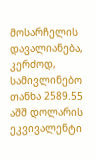მოსარჩელის დავალიანება, კერძოდ, სამივლინებო თანხა 2589.55 აშშ დოლარის ეკვივალენტი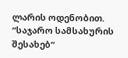ლარის ოდენობით. “საჯარო სამსახურის შესახებ”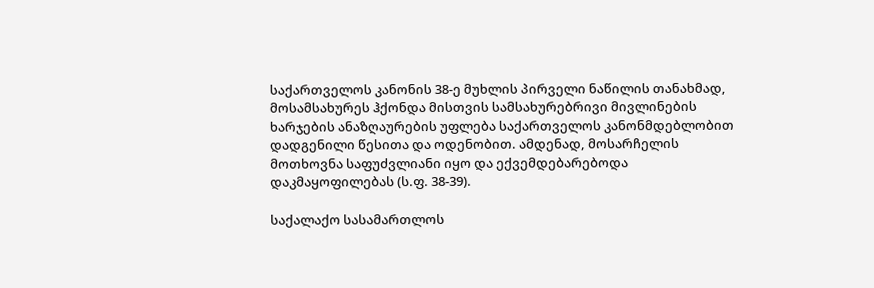საქართველოს კანონის 38-ე მუხლის პირველი ნაწილის თანახმად, მოსამსახურეს ჰქონდა მისთვის სამსახურებრივი მივლინების ხარჯების ანაზღაურების უფლება საქართველოს კანონმდებლობით დადგენილი წესითა და ოდენობით. ამდენად, მოსარჩელის მოთხოვნა საფუძვლიანი იყო და ექვემდებარებოდა დაკმაყოფილებას (ს.ფ. 38-39).

საქალაქო სასამართლოს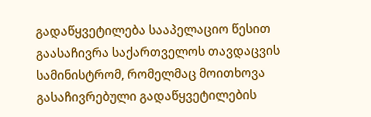გადაწყვეტილება სააპელაციო წესით გაასაჩივრა საქართველოს თავდაცვის სამინისტრომ, რომელმაც მოითხოვა გასაჩივრებული გადაწყვეტილების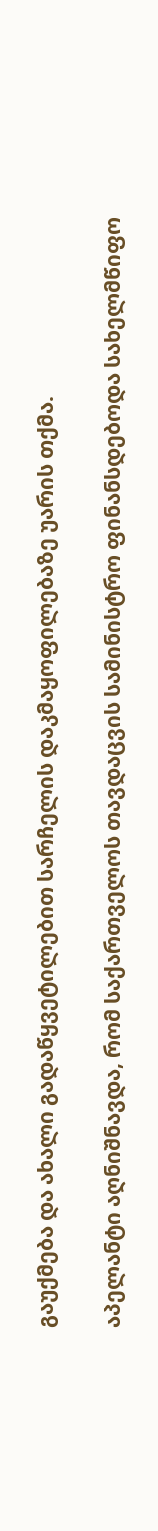გაუქმება და ახალი გადაწყვეტილებით სარჩელის დაკმაყოფილებაზე უარის თქმა.

აპელანტი აღნიშნავდა, რომ საქართველოს თავდაცვის სამინისტრო ფინანსდებოდა სახელმწიფო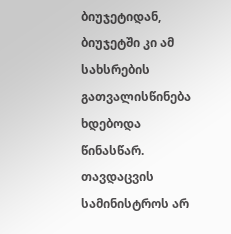ბიუჯეტიდან, ბიუჯეტში კი ამ სახსრების გათვალისწინება ხდებოდა წინასწარ. თავდაცვის სამინისტროს არ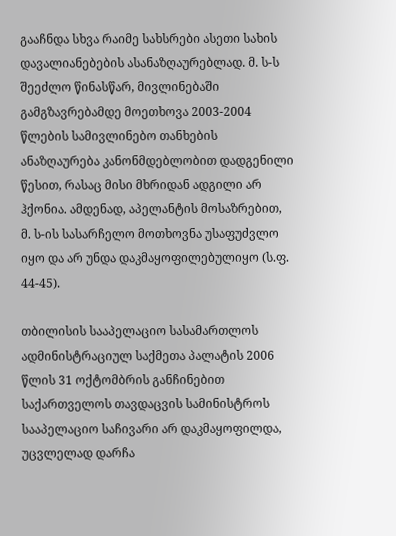გააჩნდა სხვა რაიმე სახსრები ასეთი სახის დავალიანებების ასანაზღაურებლად. მ. ს-ს შეეძლო წინასწარ, მივლინებაში გამგზავრებამდე მოეთხოვა 2003-2004 წლების სამივლინებო თანხების ანაზღაურება კანონმდებლობით დადგენილი წესით, რასაც მისი მხრიდან ადგილი არ ჰქონია. ამდენად, აპელანტის მოსაზრებით, მ. ს-ის სასარჩელო მოთხოვნა უსაფუძვლო იყო და არ უნდა დაკმაყოფილებულიყო (ს.ფ. 44-45).

თბილისის სააპელაციო სასამართლოს ადმინისტრაციულ საქმეთა პალატის 2006 წლის 31 ოქტომბრის განჩინებით საქართველოს თავდაცვის სამინისტროს სააპელაციო საჩივარი არ დაკმაყოფილდა, უცვლელად დარჩა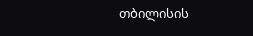თბილისის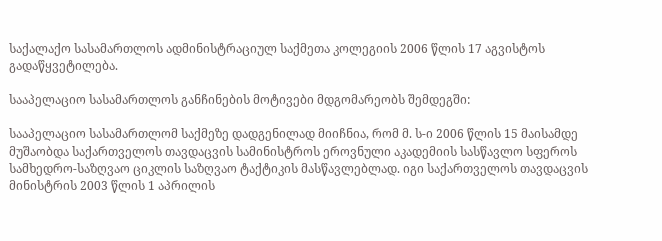საქალაქო სასამართლოს ადმინისტრაციულ საქმეთა კოლეგიის 2006 წლის 17 აგვისტოს გადაწყვეტილება.

სააპელაციო სასამართლოს განჩინების მოტივები მდგომარეობს შემდეგში:

სააპელაციო სასამართლომ საქმეზე დადგენილად მიიჩნია, რომ მ. ს-ი 2006 წლის 15 მაისამდე მუშაობდა საქართველოს თავდაცვის სამინისტროს ეროვნული აკადემიის სასწავლო სფეროს სამხედრო-საზღვაო ციკლის საზღვაო ტაქტიკის მასწავლებლად. იგი საქართველოს თავდაცვის მინისტრის 2003 წლის 1 აპრილის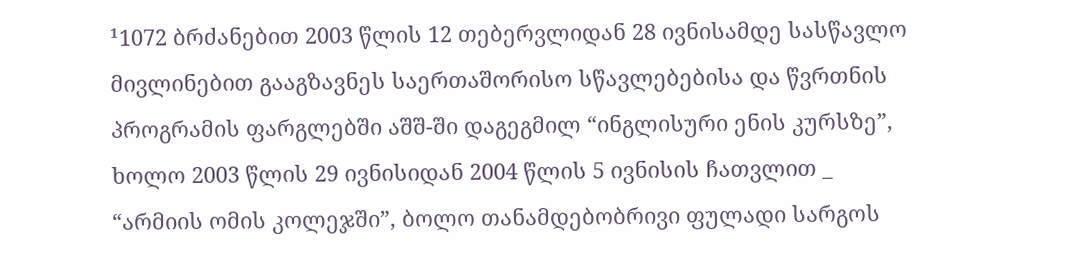¹1072 ბრძანებით 2003 წლის 12 თებერვლიდან 28 ივნისამდე სასწავლო მივლინებით გააგზავნეს საერთაშორისო სწავლებებისა და წვრთნის პროგრამის ფარგლებში აშშ-ში დაგეგმილ “ინგლისური ენის კურსზე”, ხოლო 2003 წლის 29 ივნისიდან 2004 წლის 5 ივნისის ჩათვლით _ “არმიის ომის კოლეჯში”, ბოლო თანამდებობრივი ფულადი სარგოს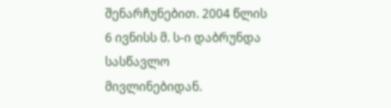შენარჩუნებით. 2004 წლის 6 ივნისს მ. ს-ი დაბრუნდა სასწავლო მივლინებიდან.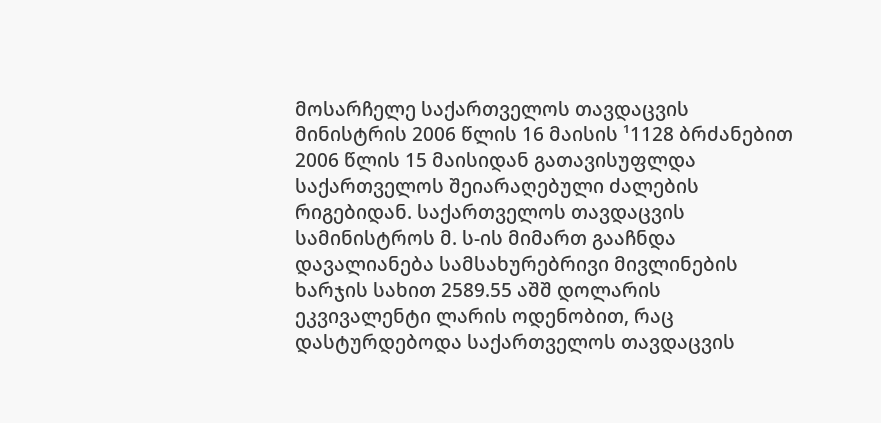მოსარჩელე საქართველოს თავდაცვის მინისტრის 2006 წლის 16 მაისის ¹1128 ბრძანებით 2006 წლის 15 მაისიდან გათავისუფლდა საქართველოს შეიარაღებული ძალების რიგებიდან. საქართველოს თავდაცვის სამინისტროს მ. ს-ის მიმართ გააჩნდა დავალიანება სამსახურებრივი მივლინების ხარჯის სახით 2589.55 აშშ დოლარის ეკვივალენტი ლარის ოდენობით, რაც დასტურდებოდა საქართველოს თავდაცვის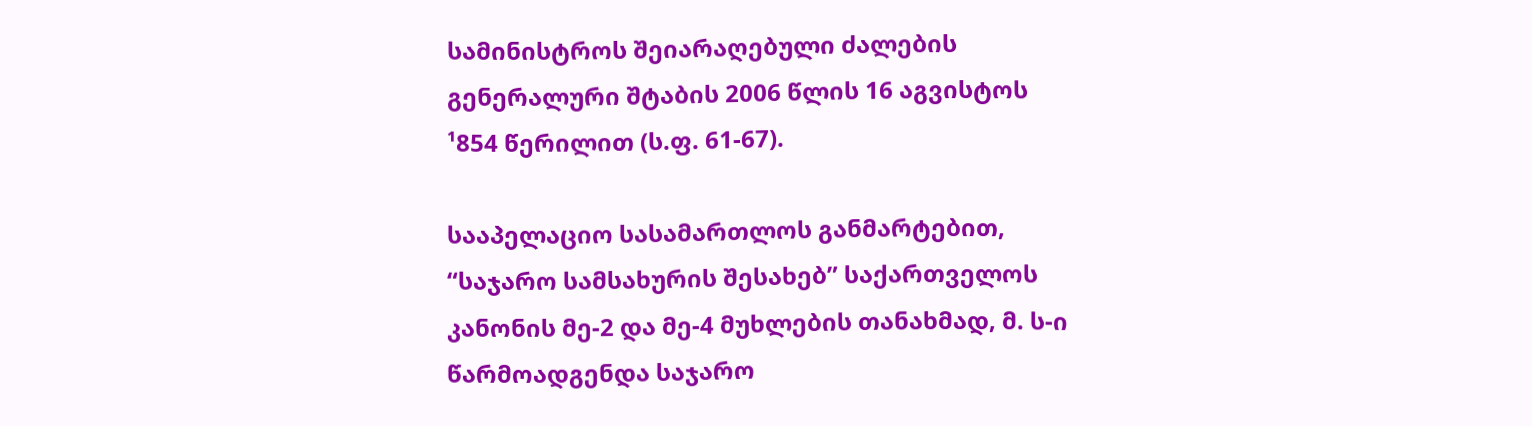სამინისტროს შეიარაღებული ძალების გენერალური შტაბის 2006 წლის 16 აგვისტოს ¹854 წერილით (ს.ფ. 61-67).

სააპელაციო სასამართლოს განმარტებით, “საჯარო სამსახურის შესახებ” საქართველოს კანონის მე-2 და მე-4 მუხლების თანახმად, მ. ს-ი წარმოადგენდა საჯარო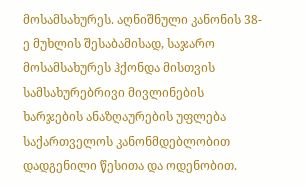მოსამსახურეს. აღნიშნული კანონის 38-ე მუხლის შესაბამისად, საჯარო მოსამსახურეს ჰქონდა მისთვის სამსახურებრივი მივლინების ხარჯების ანაზღაურების უფლება საქართველოს კანონმდებლობით დადგენილი წესითა და ოდენობით.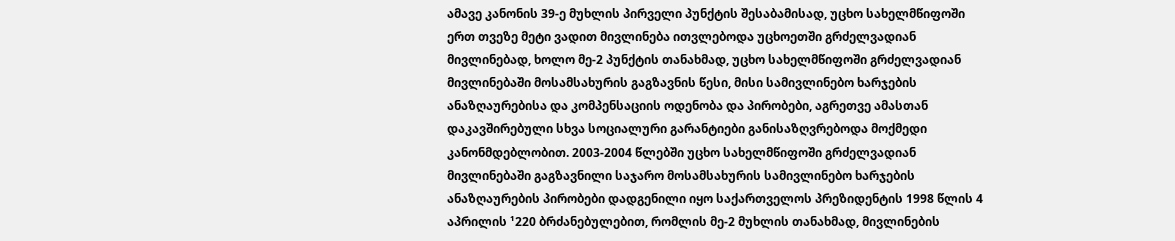ამავე კანონის 39-ე მუხლის პირველი პუნქტის შესაბამისად, უცხო სახელმწიფოში ერთ თვეზე მეტი ვადით მივლინება ითვლებოდა უცხოეთში გრძელვადიან მივლინებად, ხოლო მე-2 პუნქტის თანახმად, უცხო სახელმწიფოში გრძელვადიან მივლინებაში მოსამსახურის გაგზავნის წესი, მისი სამივლინებო ხარჯების ანაზღაურებისა და კომპენსაციის ოდენობა და პირობები, აგრეთვე ამასთან დაკავშირებული სხვა სოციალური გარანტიები განისაზღვრებოდა მოქმედი კანონმდებლობით. 2003-2004 წლებში უცხო სახელმწიფოში გრძელვადიან მივლინებაში გაგზავნილი საჯარო მოსამსახურის სამივლინებო ხარჯების ანაზღაურების პირობები დადგენილი იყო საქართველოს პრეზიდენტის 1998 წლის 4 აპრილის ¹220 ბრძანებულებით, რომლის მე-2 მუხლის თანახმად, მივლინების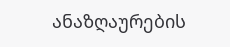ანაზღაურების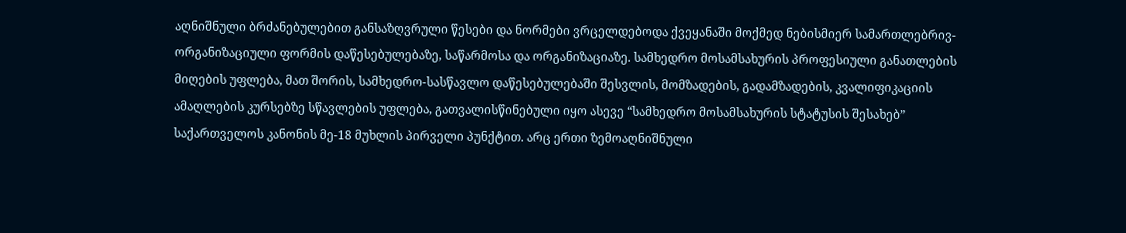აღნიშნული ბრძანებულებით განსაზღვრული წესები და ნორმები ვრცელდებოდა ქვეყანაში მოქმედ ნებისმიერ სამართლებრივ-ორგანიზაციული ფორმის დაწესებულებაზე, საწარმოსა და ორგანიზაციაზე. სამხედრო მოსამსახურის პროფესიული განათლების მიღების უფლება, მათ შორის, სამხედრო-სასწავლო დაწესებულებაში შესვლის, მომზადების, გადამზადების, კვალიფიკაციის ამაღლების კურსებზე სწავლების უფლება, გათვალისწინებული იყო ასევე “სამხედრო მოსამსახურის სტატუსის შესახებ” საქართველოს კანონის მე-18 მუხლის პირველი პუნქტით. არც ერთი ზემოაღნიშნული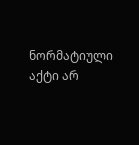ნორმატიული აქტი არ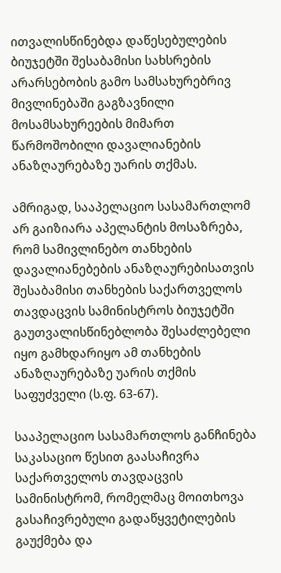ითვალისწინებდა დაწესებულების ბიუჯეტში შესაბამისი სახსრების არარსებობის გამო სამსახურებრივ მივლინებაში გაგზავნილი მოსამსახურეების მიმართ წარმოშობილი დავალიანების ანაზღაურებაზე უარის თქმას.

ამრიგად, სააპელაციო სასამართლომ არ გაიზიარა აპელანტის მოსაზრება, რომ სამივლინებო თანხების დავალიანებების ანაზღაურებისათვის შესაბამისი თანხების საქართველოს თავდაცვის სამინისტროს ბიუჯეტში გაუთვალისწინებლობა შესაძლებელი იყო გამხდარიყო ამ თანხების ანაზღაურებაზე უარის თქმის საფუძველი (ს.ფ. 63-67).

სააპელაციო სასამართლოს განჩინება საკასაციო წესით გაასაჩივრა საქართველოს თავდაცვის სამინისტრომ, რომელმაც მოითხოვა გასაჩივრებული გადაწყვეტილების გაუქმება და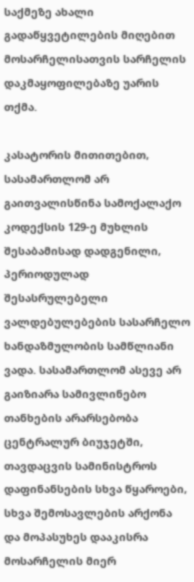საქმეზე ახალი გადაწყვეტილების მიღებით მოსარჩელისათვის სარჩელის დაკმაყოფილებაზე უარის თქმა.

კასატორის მითითებით, სასამართლომ არ გაითვალისწინა სამოქალაქო კოდექსის 129-ე მუხლის შესაბამისად დადგენილი, პერიოდულად შესასრულებელი ვალდებულებების სასარჩელო ხანდაზმულობის სამწლიანი ვადა. სასამართლომ ასევე არ გაიზიარა სამივლინებო თანხების არარსებობა ცენტრალურ ბიუჯეტში, თავდაცვის სამინისტროს დაფინანსების სხვა წყაროები, სხვა შემოსავლების არქონა და მოპასუხეს დააკისრა მოსარჩელის მიერ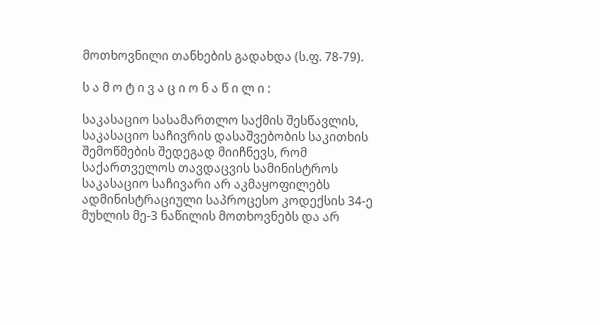მოთხოვნილი თანხების გადახდა (ს.ფ. 78-79).

ს ა მ ო ტ ი ვ ა ც ი ო ნ ა წ ი ლ ი :

საკასაციო სასამართლო საქმის შესწავლის, საკასაციო საჩივრის დასაშვებობის საკითხის შემოწმების შედეგად მიიჩნევს, რომ საქართველოს თავდაცვის სამინისტროს საკასაციო საჩივარი არ აკმაყოფილებს ადმინისტრაციული საპროცესო კოდექსის 34-ე მუხლის მე-3 ნაწილის მოთხოვნებს და არ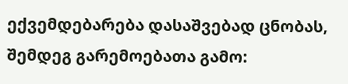ექვემდებარება დასაშვებად ცნობას, შემდეგ გარემოებათა გამო: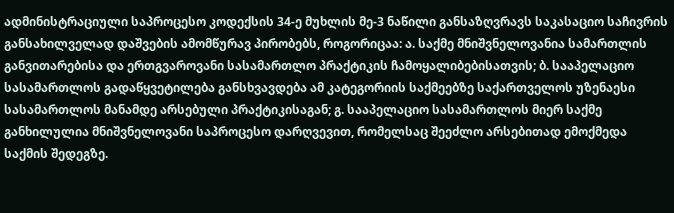ადმინისტრაციული საპროცესო კოდექსის 34-ე მუხლის მე-3 ნაწილი განსაზღვრავს საკასაციო საჩივრის განსახილველად დაშვების ამომწურავ პირობებს, როგორიცაა: ა. საქმე მნიშვნელოვანია სამართლის განვითარებისა და ერთგვაროვანი სასამართლო პრაქტიკის ჩამოყალიბებისათვის; ბ. სააპელაციო სასამართლოს გადაწყვეტილება განსხვავდება ამ კატეგორიის საქმეებზე საქართველოს უზენაესი სასამართლოს მანამდე არსებული პრაქტიკისაგან; გ. სააპელაციო სასამართლოს მიერ საქმე განხილულია მნიშვნელოვანი საპროცესო დარღვევით, რომელსაც შეეძლო არსებითად ემოქმედა საქმის შედეგზე.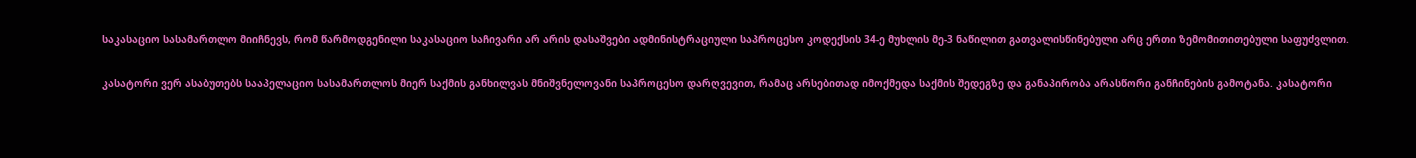საკასაციო სასამართლო მიიჩნევს, რომ წარმოდგენილი საკასაციო საჩივარი არ არის დასაშვები ადმინისტრაციული საპროცესო კოდექსის 34-ე მუხლის მე-3 ნაწილით გათვალისწინებული არც ერთი ზემომითითებული საფუძვლით.

კასატორი ვერ ასაბუთებს სააპელაციო სასამართლოს მიერ საქმის განხილვას მნიშვნელოვანი საპროცესო დარღვევით, რამაც არსებითად იმოქმედა საქმის შედეგზე და განაპირობა არასწორი განჩინების გამოტანა. კასატორი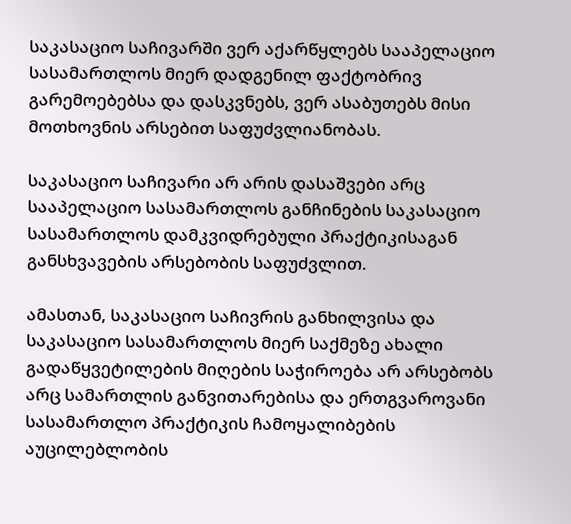საკასაციო საჩივარში ვერ აქარწყლებს სააპელაციო სასამართლოს მიერ დადგენილ ფაქტობრივ გარემოებებსა და დასკვნებს, ვერ ასაბუთებს მისი მოთხოვნის არსებით საფუძვლიანობას.

საკასაციო საჩივარი არ არის დასაშვები არც სააპელაციო სასამართლოს განჩინების საკასაციო სასამართლოს დამკვიდრებული პრაქტიკისაგან განსხვავების არსებობის საფუძვლით.

ამასთან, საკასაციო საჩივრის განხილვისა და საკასაციო სასამართლოს მიერ საქმეზე ახალი გადაწყვეტილების მიღების საჭიროება არ არსებობს არც სამართლის განვითარებისა და ერთგვაროვანი სასამართლო პრაქტიკის ჩამოყალიბების აუცილებლობის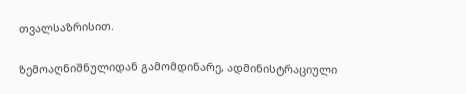თვალსაზრისით.

ზემოაღნიშნულიდან გამომდინარე, ადმინისტრაციული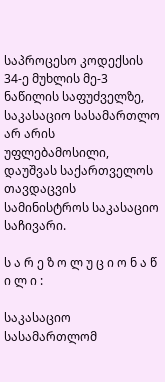საპროცესო კოდექსის 34-ე მუხლის მე-3 ნაწილის საფუძველზე, საკასაციო სასამართლო არ არის უფლებამოსილი, დაუშვას საქართველოს თავდაცვის სამინისტროს საკასაციო საჩივარი.

ს ა რ ე ზ ო ლ უ ც ი ო ნ ა წ ი ლ ი :

საკასაციო სასამართლომ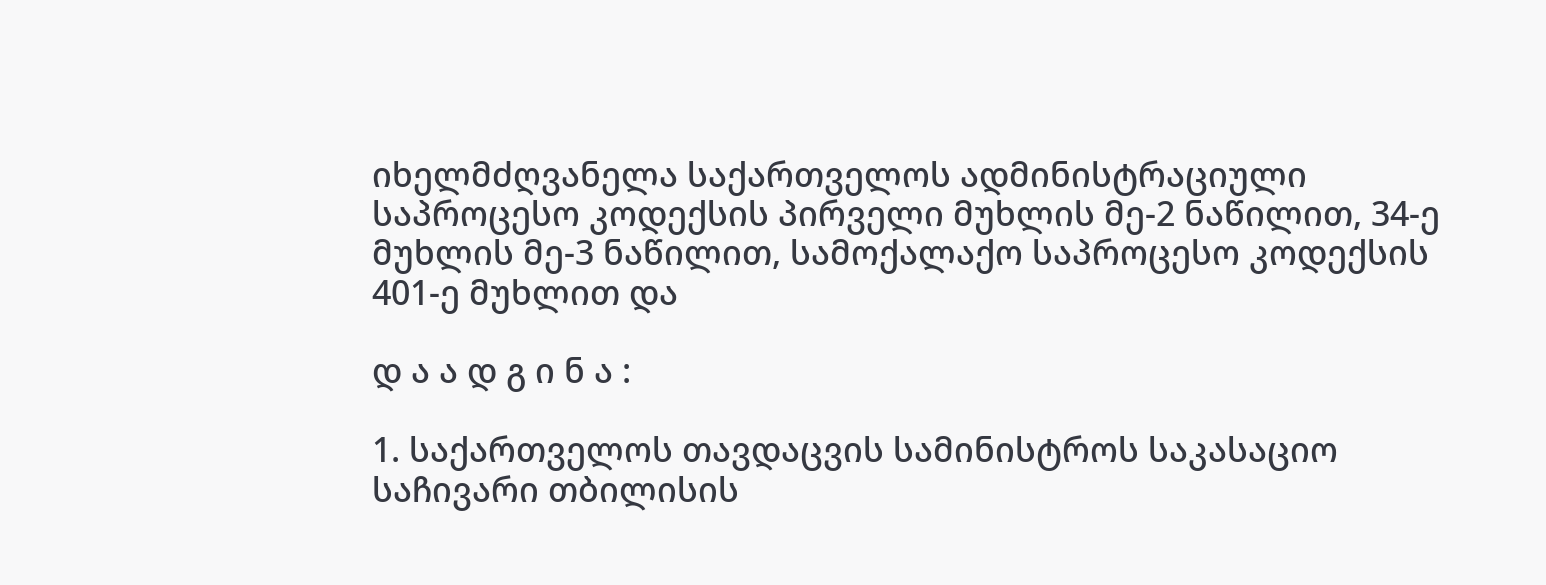იხელმძღვანელა საქართველოს ადმინისტრაციული საპროცესო კოდექსის პირველი მუხლის მე-2 ნაწილით, 34-ე მუხლის მე-3 ნაწილით, სამოქალაქო საპროცესო კოდექსის 401-ე მუხლით და

დ ა ა დ გ ი ნ ა :

1. საქართველოს თავდაცვის სამინისტროს საკასაციო საჩივარი თბილისის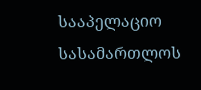სააპელაციო სასამართლოს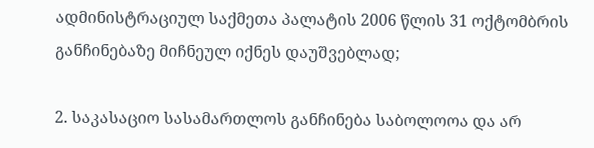ადმინისტრაციულ საქმეთა პალატის 2006 წლის 31 ოქტომბრის განჩინებაზე მიჩნეულ იქნეს დაუშვებლად;

2. საკასაციო სასამართლოს განჩინება საბოლოოა და არ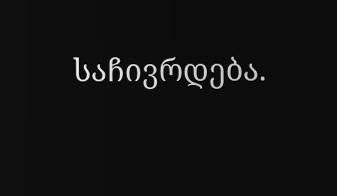საჩივრდება.